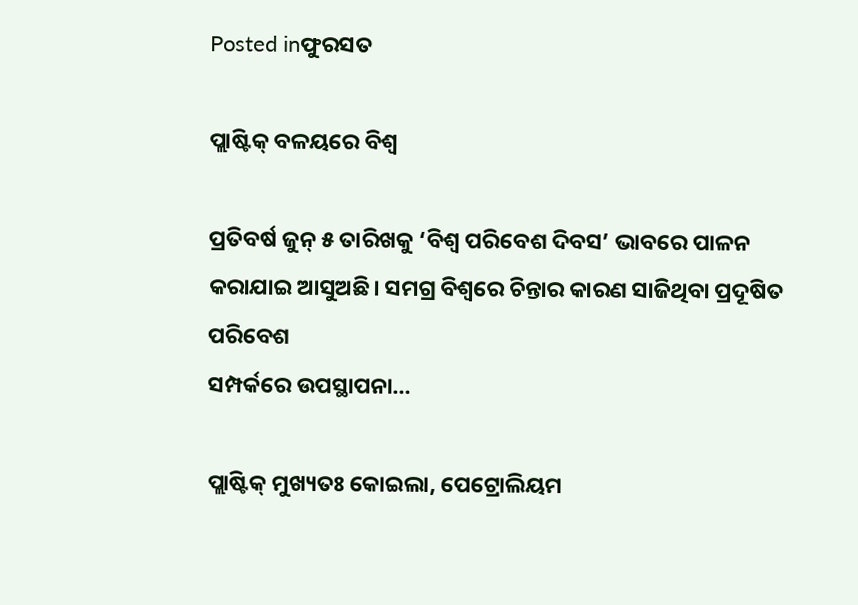Posted inଫୁରସତ

ପ୍ଲାଷ୍ଟିକ୍‌ ବଳୟରେ ବିଶ୍ୱ

ପ୍ରତିବର୍ଷ ଜୁନ୍‌ ୫ ତାରିଖକୁ ‘ବିଶ୍ୱ ପରିବେଶ ଦିବସ’ ଭାବରେ ପାଳନ କରାଯାଇ ଆସୁଅଛି। ସମଗ୍ର ବିଶ୍ୱରେ ଚିନ୍ତାର କାରଣ ସାଜିଥିବା ପ୍ରଦୂଷିତ ପରିବେଶ
ସମ୍ପର୍କରେ ଉପସ୍ଥାପନା…

ପ୍ଲାଷ୍ଟିକ୍‌ ମୁଖ୍ୟତଃ କୋଇଲା, ପେଟ୍ରୋଲିୟମ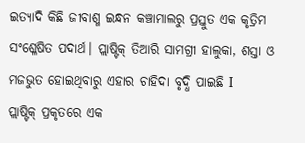ଇତ୍ୟାଦି କିଛି ଜୀବାଶ୍ମ ଇନ୍ଧନ କଞ୍ଚାମାଲରୁ ପ୍ରସ୍ତୁତ ଏକ କୃତ୍ରିମ ସଂଶ୍ଳେଷିତ ପଦାର୍ଥ। ପ୍ଲାଷ୍ଟିକ୍‌ ତିଆରି ସାମଗ୍ରୀ ହାଲୁକା, ଶସ୍ତା ଓ ମଜଭୁତ ହୋଇଥିବାରୁ ଏହାର ଚାହିଦା ବୃଦ୍ଧି ପାଇଛି I
ପ୍ଲାଷ୍ଟିକ୍‌ ପ୍ରକୃତରେ ଏକ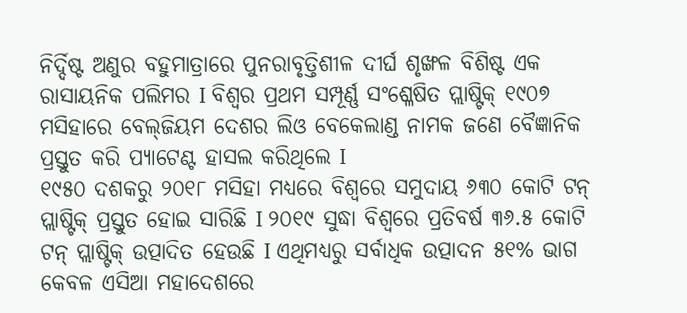ନିର୍ଦ୍ଦିଷ୍ଟ ଅଣୁର ବହୁମାତ୍ରାରେ ପୁନରାବୃତ୍ତିଶୀଳ ଦୀର୍ଘ ଶୃଙ୍ଖଳ ବିଶିଷ୍ଟ ଏକ ରାସାୟନିକ ପଲିମର I ବିଶ୍ବର ପ୍ରଥମ ସମ୍ପୂର୍ଣ୍ଣ ସଂଶ୍ଳେଷିତ ପ୍ଲାଷ୍ଟିକ୍‌ ୧୯୦୭ ମସିହାରେ ବେଲ୍‌ଜିୟମ ଦେଶର ଲିଓ ବେକେଲାଣ୍ଡ ନାମକ ଜଣେ ବୈଜ୍ଞାନିକ ପ୍ରସ୍ତୁତ କରି ପ୍ୟାଟେଣ୍ଟ ହାସଲ କରିଥିଲେ I
୧୯୫୦ ଦଶକରୁ ୨୦୧୮ ମସିହା ମଧ୍ୟରେ ବିଶ୍ୱରେ ସମୁଦାୟ ୬୩୦ କୋଟି ଟନ୍‌ ପ୍ଲାଷ୍ଟିକ୍‌ ପ୍ରସ୍ତୁତ ହୋଇ ସାରିଛି I ୨୦୧୯ ସୁଦ୍ଧା ବିଶ୍ୱରେ ପ୍ରତିବର୍ଷ ୩୬.୫ କୋଟି ଟନ୍‌ ପ୍ଲାଷ୍ଟିକ୍‌ ଉତ୍ପାଦିତ ହେଉଛି I ଏଥିମଧ୍ୟରୁ ସର୍ବାଧିକ ଉତ୍ପାଦନ ୫୧% ଭାଗ କେବଳ ଏସିଆ ମହାଦେଶରେ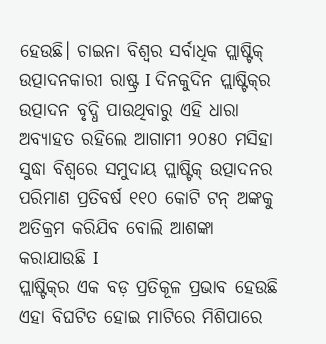ହେଉଛି। ଚାଇନା ବିଶ୍ୱର ସର୍ବାଧିକ ପ୍ଲାଷ୍ଟିକ୍‌ ଉତ୍ପାଦନକାରୀ ରାଷ୍ଟ୍ର I ଦିନକୁଦିନ ପ୍ଲାଷ୍ଟିକ୍‌ର ଉତ୍ପାଦନ ବୃଦ୍ଧି ପାଉଥିବାରୁ ଏହି ଧାରା ଅବ୍ୟାହତ ରହିଲେ ଆଗାମୀ ୨୦୫୦ ମସିହା ସୁଦ୍ଧା ବିଶ୍ୱରେ ସମୁଦାୟ ପ୍ଲାଷ୍ଟିକ୍‌ ଉତ୍ପାଦନର ପରିମାଣ ପ୍ରତିବର୍ଷ ୧୧୦ କୋଟି ଟନ୍‌ ଅଙ୍କକୁ ଅତିକ୍ରମ କରିଯିବ ବୋଲି ଆଶଙ୍କା କରାଯାଉଛି I
ପ୍ଲାଷ୍ଟିକ୍‌ର ଏକ ବଡ଼ ପ୍ରତିକୂଳ ପ୍ରଭାବ ହେଉଛି ଏହା ବିଘଟିତ ହୋଇ ମାଟିରେ ମିଶିପାରେ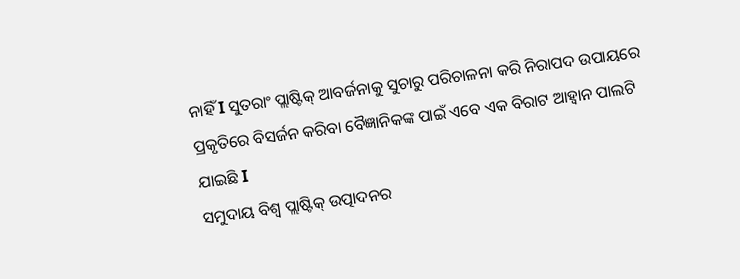ନାହିଁ I ସୁତରାଂ ପ୍ଲାଷ୍ଟିକ୍‌ ଆବର୍ଜନାକୁ ସୁଚାରୁ ପରିଚାଳନା କରି ନିରାପଦ ଉପାୟରେ ପ୍ରକୃତିରେ ବିସର୍ଜନ କରିବା ବୈଜ୍ଞାନିକଙ୍କ ପାଇଁ ଏବେ ଏକ ବିରାଟ ଆହ୍ବାନ ପାଲଟି ଯାଇଛି I
ସମୁଦାୟ ବିଶ୍ୱ ପ୍ଲାଷ୍ଟିକ୍‌ ଉତ୍ପାଦନର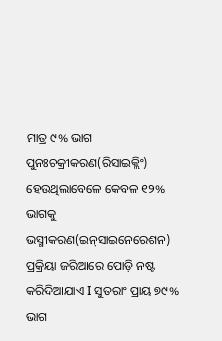ମାତ୍ର ୯% ଭାଗ ପୁନଃଚକ୍ରୀକରଣ(ରିସାଇକ୍ଲିଂ) ହେଉଥିଲାବେଳେ କେବଳ ୧୨% ଭାଗକୁ ଭସ୍ମୀକରଣ(ଇନ୍‌ସାଇନେରେଶନ) ପ୍ରକ୍ରିୟା ଜରିଆରେ ପୋଡ଼ି ନଷ୍ଟ କରିଦିଆଯାଏ I ସୁତରାଂ ପ୍ରାୟ ୭୯% ଭାଗ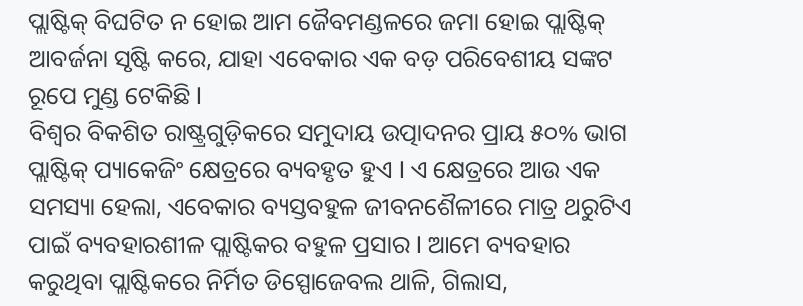ପ୍ଲାଷ୍ଟିକ୍‌ ବିଘଟିତ ନ ହୋଇ ଆମ ଜୈବମଣ୍ଡଳରେ ଜମା ହୋଇ ପ୍ଲାଷ୍ଟିକ୍‌ ଆବର୍ଜନା ସୃଷ୍ଟି କରେ, ଯାହା ଏବେକାର ଏକ ବଡ଼ ପରିବେଶୀୟ ସଙ୍କଟ ରୂପେ ମୁଣ୍ଡ ଟେକିଛି I
ବିଶ୍ୱର ବିକଶିତ ରାଷ୍ଟ୍ରଗୁଡ଼ିକରେ ସମୁଦାୟ ଉତ୍ପାଦନର ପ୍ରାୟ ୫୦% ଭାଗ ପ୍ଲାଷ୍ଟିକ୍‌ ପ୍ୟାକେଜିଂ କ୍ଷେତ୍ରରେ ବ୍ୟବହୃତ ହୁଏ I ଏ କ୍ଷେତ୍ରରେ ଆଉ ଏକ ସମସ୍ୟା ହେଲା, ଏବେକାର ବ୍ୟସ୍ତବହୁଳ ଜୀବନଶୈଳୀରେ ମାତ୍ର ଥରୁଟିଏ ପାଇଁ ବ୍ୟବହାରଶୀଳ ପ୍ଲାଷ୍ଟିକର ବହୁଳ ପ୍ରସାର I ଆମେ ବ୍ୟବହାର କରୁଥିବା ପ୍ଲାଷ୍ଟିକରେ ନିର୍ମିତ ଡିସ୍ପୋଜେବଲ ଥାଳି, ଗିଲାସ,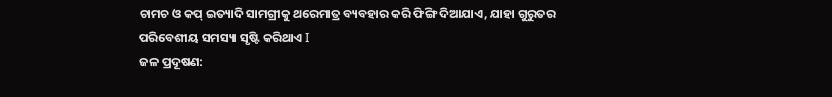ଚାମଚ ଓ କପ୍‌ ଇତ୍ୟାଦି ସାମଗ୍ରୀକୁ ଥରେମାତ୍ର ବ୍ୟବହାର କରି ଫିଙ୍ଗି ଦିଆଯାଏ, ଯାହା ଗୁରୁତର ପରିବେଶୀୟ ସମସ୍ୟା ସୃଷ୍ଟି କରିଥାଏ I
ଜଳ ପ୍ରଦୂଷଣ: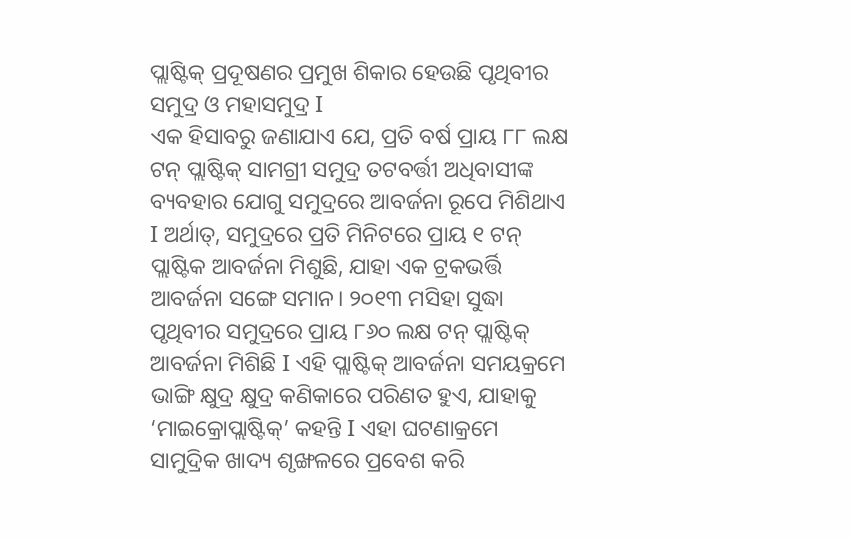ପ୍ଲାଷ୍ଟିକ୍‌ ପ୍ରଦୂଷଣର ପ୍ରମୁଖ ଶିକାର ହେଉଛି ପୃଥିବୀର ସମୁଦ୍ର ଓ ମହାସମୁଦ୍ର I
ଏକ ହିସାବରୁ ଜଣାଯାଏ ଯେ, ପ୍ରତି ବର୍ଷ ପ୍ରାୟ ୮୮ ଲକ୍ଷ ଟନ୍‌ ପ୍ଲାଷ୍ଟିକ୍‌ ସାମଗ୍ରୀ ସମୁଦ୍ର ତଟବର୍ତ୍ତୀ ଅଧିବାସୀଙ୍କ ବ୍ୟବହାର ଯୋଗୁ ସମୁଦ୍ରରେ ଆବର୍ଜନା ରୂପେ ମିଶିଥାଏ I ଅର୍ଥାତ୍‌, ସମୁଦ୍ରରେ ପ୍ରତି ମିନିଟରେ ପ୍ରାୟ ୧ ଟନ୍‌ ପ୍ଲାଷ୍ଟିକ ଆବର୍ଜନା ମିଶୁଛି, ଯାହା ଏକ ଟ୍ରକଭର୍ତ୍ତି ଆବର୍ଜନା ସଙ୍ଗେ ସମାନ। ୨୦୧୩ ମସିହା ସୁଦ୍ଧା ପୃଥିବୀର ସମୁଦ୍ରରେ ପ୍ରାୟ ୮୬୦ ଲକ୍ଷ ଟନ୍‌ ପ୍ଲାଷ୍ଟିକ୍‌ ଆବର୍ଜନା ମିଶିଛି I ଏହି ପ୍ଲାଷ୍ଟିକ୍‌ ଆବର୍ଜନା ସମୟକ୍ରମେ ଭାଙ୍ଗି କ୍ଷୁଦ୍ର କ୍ଷୁଦ୍ର କଣିକାରେ ପରିଣତ ହୁଏ, ଯାହାକୁ ‘ମାଇକ୍ରୋପ୍ଲାଷ୍ଟିକ୍‌’ କହନ୍ତି I ଏହା ଘଟଣାକ୍ରମେ ସାମୁଦ୍ରିକ ଖାଦ୍ୟ ଶୃଙ୍ଖଳରେ ପ୍ରବେଶ କରି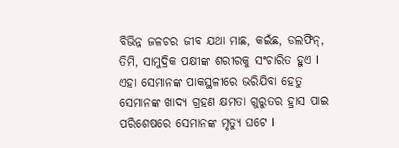ବିଭିନ୍ନ ଜଳଚର ଜୀବ ଯଥା ମାଛ, କଇଁଛ, ଡଲଫିନ୍‌, ତିମି, ସାମୁଦ୍ରିକ ପକ୍ଷୀଙ୍କ ଶରୀରକୁ ସଂଚାରିତ ହୁଏ I
ଏହା ସେମାନଙ୍କ ପାକସ୍ଥଳୀରେ ଭରିଯିବା ହେତୁ ସେମାନଙ୍କ ଖାଦ୍ୟ ଗ୍ରହଣ କ୍ଷମତା ଗୁରୁତର ହ୍ରାସ ପାଇ ପରିଶେଷରେ ସେମାନଙ୍କ ମୃତ୍ୟୁ ଘଟେ I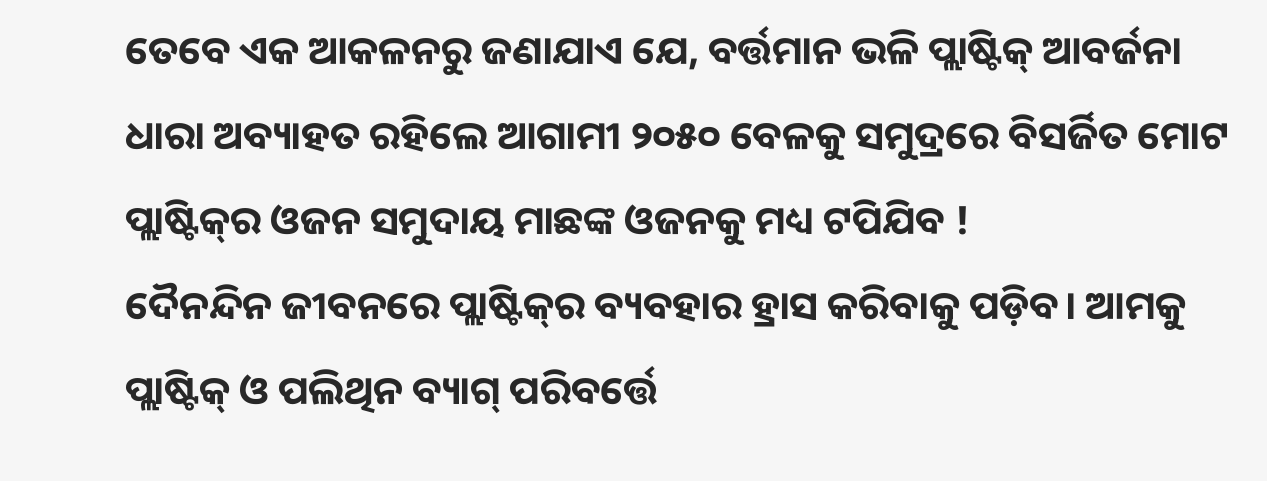ତେବେ ଏକ ଆକଳନରୁ ଜଣାଯାଏ ଯେ, ବର୍ତ୍ତମାନ ଭଳି ପ୍ଲାଷ୍ଟିକ୍‌ ଆବର୍ଜନା ଧାରା ଅବ୍ୟାହତ ରହିଲେ ଆଗାମୀ ୨୦୫୦ ବେଳକୁ ସମୁଦ୍ରରେ ବିସର୍ଜିତ ମୋଟ ପ୍ଲାଷ୍ଟିକ୍‌ର ଓଜନ ସମୁଦାୟ ମାଛଙ୍କ ଓଜନକୁ ମଧ୍ୟ ଟପିଯିବ !
ଦୈନନ୍ଦିନ ଜୀବନରେ ପ୍ଲାଷ୍ଟିକ୍‌ର ବ୍ୟବହାର ହ୍ରାସ କରିବାକୁ ପଡ଼ିବ। ଆମକୁ ପ୍ଲାଷ୍ଟିକ୍‌ ଓ ପଲିଥିନ ବ୍ୟାଗ୍‌ ପରିବର୍ତ୍ତେ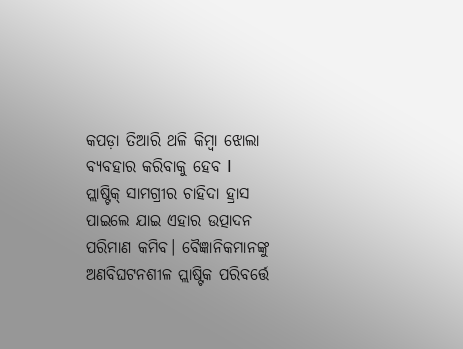କପଡ଼ା ତିଆରି ଥଳି କିମ୍ବା ଝୋଲା ବ୍ୟବହାର କରିବାକୁ ହେବ I
ପ୍ଲାଷ୍ଟିକ୍‌ ସାମଗ୍ରୀର ଚାହିଦା ହ୍ରାସ ପାଇଲେ ଯାଇ ଏହାର ଉତ୍ପାଦନ ପରିମାଣ କମିବ। ବୈଜ୍ଞାନିକମାନଙ୍କୁ ଅଣବିଘଟନଶୀଳ ପ୍ଲାଷ୍ଟିକ ପରିବର୍ତ୍ତେ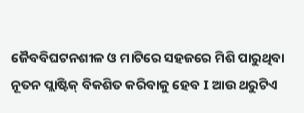ଜୈବବିଘଟନଶୀଳ ଓ ମାଟିରେ ସହଜରେ ମିଶି ପାରୁଥିବା ନୂତନ ପ୍ଲାଷ୍ଟିକ୍‌ ବିକଶିତ କରିବାକୁ ହେବ I ଆଉ ଥରୁଟିଏ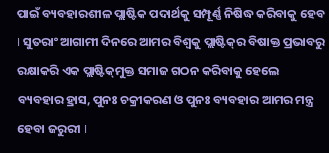ପାଇଁ ବ୍ୟବହାରଶୀଳ ପ୍ଲାଷ୍ଟିକ ପଦାର୍ଥକୁ ସମ୍ପୂର୍ଣ୍ଣ ନିଷିଦ୍ଧ କରିବାକୁ ହେବ I ସୁତରାଂ ଆଗାମୀ ଦିନରେ ଆମର ବିଶ୍ୱକୁ ପ୍ଲାଷ୍ଟିକ୍‌ର ବିଷାକ୍ତ ପ୍ରଭାବରୁ ରକ୍ଷାକରି ଏକ ପ୍ଲାଷ୍ଟିକ୍‌ମୁକ୍ତ ସମାଜ ଗଠନ କରିବାକୁ ହେଲେ ବ୍ୟବହାର ହ୍ରାସ, ପୁନଃ ଚକ୍ରୀକରଣ ଓ ପୁନଃ ବ୍ୟବହାର ଆମର ମନ୍ତ୍ର ହେବା ଜରୁରୀ I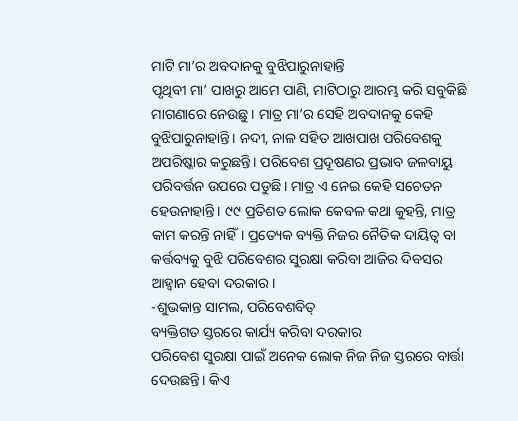ମାଟି ମା’ର ଅବଦାନକୁ ବୁଝିପାରୁନାହାନ୍ତି
ପୃଥିବୀ ମା’ ପାଖରୁ ଆମେ ପାଣି, ମାଟିଠାରୁ ଆରମ୍ଭ କରି ସବୁକିଛି ମାଗଣାରେ ନେଉଛୁ। ମାତ୍ର ମା’ର ସେହି ଅବଦାନକୁ କେହି ବୁଝିପାରୁନାହାନ୍ତି। ନଦୀ, ନାଳ ସହିତ ଆଖପାଖ ପରିବେଶକୁ ଅପରିଷ୍କାର କରୁଛନ୍ତି। ପରିବେଶ ପ୍ରଦୂଷଣର ପ୍ରଭାବ ଜଳବାୟୁ ପରିବର୍ତ୍ତନ ଉପରେ ପଡୁଛି। ମାତ୍ର ଏ ନେଇ କେହି ସଚେତନ ହେଉନାହାନ୍ତି। ୯୯ ପ୍ରତିଶତ ଲୋକ କେବଳ କଥା କୁହନ୍ତି, ମାତ୍ର କାମ କରନ୍ତି ନାହିଁ। ପ୍ରତ୍ୟେକ ବ୍ୟକ୍ତି ନିଜର ନୈତିକ ଦାୟିତ୍ୱ ବା କର୍ତ୍ତବ୍ୟକୁ ବୁଝି ପରିବେଶର ସୁରକ୍ଷା କରିବା ଆଜିର ଦିବସର ଆହ୍ବାନ ହେବା ଦରକାର।
-ଶୁଭକାନ୍ତ ସାମଲ, ପରିବେଶବିତ୍‌
ବ୍ୟକ୍ତିଗତ ସ୍ତରରେ କାର୍ଯ୍ୟ କରିବା ଦରକାର
ପରିବେଶ ସୁରକ୍ଷା ପାଇଁ ଅନେକ ଲୋକ ନିଜ ନିଜ ସ୍ତରରେ ବାର୍ତ୍ତା ଦେଉଛନ୍ତି। କିଏ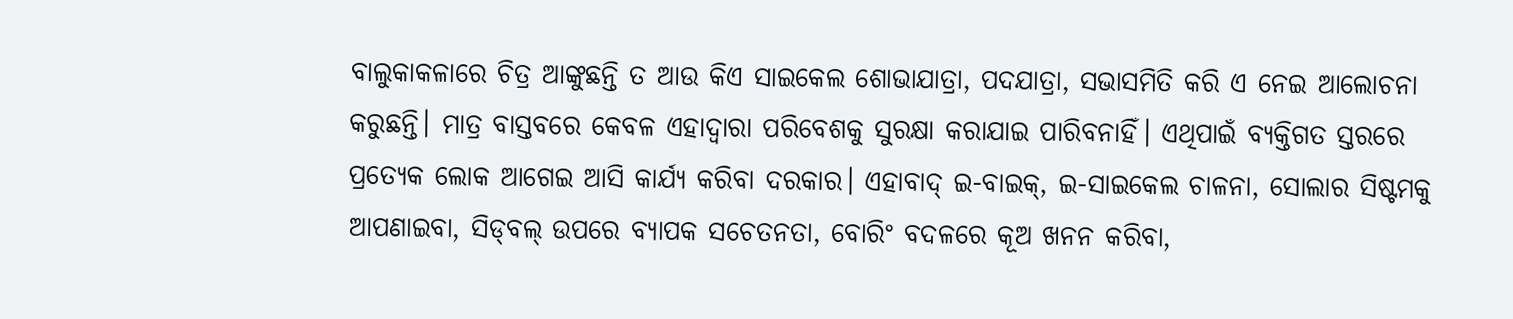ବାଲୁକାକଳାରେ ଚିତ୍ର ଆଙ୍କୁଛନ୍ତି ତ ଆଉ କିଏ ସାଇକେଲ ଶୋଭାଯାତ୍ରା, ପଦଯାତ୍ରା, ସଭାସମିତି କରି ଏ ନେଇ ଆଲୋଚନା କରୁଛନ୍ତି। ମାତ୍ର ବାସ୍ତବରେ କେବଳ ଏହାଦ୍ୱାରା ପରିବେଶକୁ ସୁରକ୍ଷା କରାଯାଇ ପାରିବନାହିଁ। ଏଥିପାଇଁ ବ୍ୟକ୍ତିଗତ ସ୍ତରରେ ପ୍ରତ୍ୟେକ ଲୋକ ଆଗେଇ ଆସି କାର୍ଯ୍ୟ କରିବା ଦରକାର। ଏହାବାଦ୍‌ ଇ-ବାଇକ୍‌, ଇ-ସାଇକେଲ ଚାଳନା, ସୋଲାର ସିଷ୍ଟମକୁ ଆପଣାଇବା, ସିଡ୍‌ବଲ୍‌ ଉପରେ ବ୍ୟାପକ ସଚେତନତା, ବୋରିଂ ବଦଳରେ କୂଅ ଖନନ କରିବା,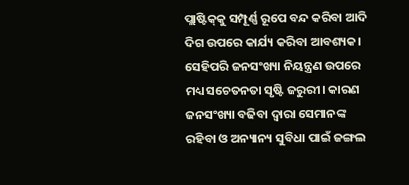ପ୍ଲାଷ୍ଟିକ୍‌କୁ ସମ୍ପୂର୍ଣ୍ଣ ରୂପେ ବନ୍ଦ କରିବା ଆଦି ଦିଗ ଉପରେ କାର୍ଯ୍ୟ କରିବା ଆବଶ୍ୟକ। ସେହିପରି ଜନସଂଖ୍ୟା ନିୟନ୍ତ୍ରଣ ଉପରେ ମଧ୍ୟ ସଚେତନତା ସୃଷ୍ଟି ଜରୁରୀ। କାରଣ ଜନସଂଖ୍ୟା ବଢିବା ଦ୍ୱାରା ସେମାନଙ୍କ ରହିବା ଓ ଅନ୍ୟାନ୍ୟ ସୁବିଧା ପାଇଁ ଜଙ୍ଗଲ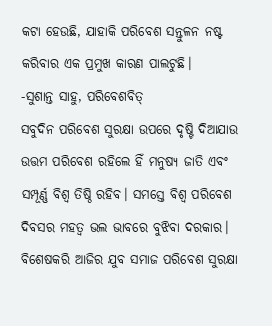କଟା ହେଉଛି, ଯାହାକି ପରିବେଶ ସନ୍ତୁଳନ ନଷ୍ଟ କରିବାର ଏକ ପ୍ରମୁଖ କାରଣ ପାଲଟୁଛି।
-ସୁଶାନ୍ତ ସାହୁ, ପରିବେଶବିତ୍‌
ସବୁଦିନ ପରିବେଶ ସୁରକ୍ଷା ଉପରେ ଦୃଷ୍ଟି ଦିଆଯାଉ
ଉତ୍ତମ ପରିବେଶ ରହିଲେ ହିଁ ମନୁଷ୍ୟ ଜାତି ଏବଂ ସମ୍ପୂର୍ଣ୍ଣ ବିଶ୍ୱ ତିଷ୍ଠି ରହିବ। ସମସ୍ତେ ବିଶ୍ୱ ପରିବେଶ ଦିବସର ମହତ୍ୱ ଭଲ ଭାବରେ ବୁଝିବା ଦରକାର। ବିଶେଷକରି ଆଜିର ଯୁବ ସମାଜ ପରିବେଶ ସୁରକ୍ଷା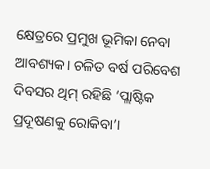କ୍ଷେତ୍ରରେ ପ୍ରମୁଖ ଭୂମିକା ନେବା ଆବଶ୍ୟକ। ଚଳିତ ବର୍ଷ ପରିବେଶ ଦିବସର ଥିମ୍‌ ରହିଛି ‘ପ୍ଲାଷ୍ଟିକ ପ୍ରଦୂଷଣକୁ ରୋକିବା’।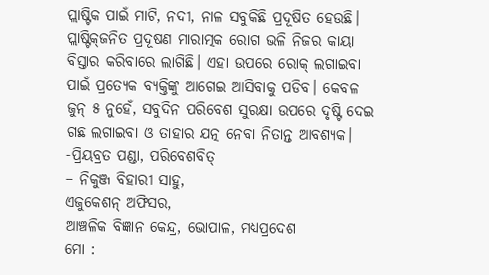ପ୍ଲାଷ୍ଟିକ ପାଇଁ ମାଟି, ନଦୀ, ନାଳ ସବୁକିଛି ପ୍ରଦୂଷିତ ହେଉଛି। ପ୍ଲାଷ୍ଟିକ୍‌ଜନିତ ପ୍ରଦୂଷଣ ମାରାତ୍ମକ ରୋଗ ଭଳି ନିଜର କାୟା ବିସ୍ତାର କରିବାରେ ଲାଗିଛି। ଏହା ଉପରେ ରୋକ୍‌ ଲଗାଇବା ପାଇଁ ପ୍ରତ୍ୟେକ ବ୍ୟକ୍ତିଙ୍କୁ ଆଗେଇ ଆସିବାକୁ ପଡିବ। କେବଳ ଜୁନ୍‌ ୫ ନୁହେଁ, ସବୁଦିନ ପରିବେଶ ସୁରକ୍ଷା ଉପରେ ଦୃଷ୍ଟି ଦେଇ ଗଛ ଲଗାଇବା ଓ ତାହାର ଯତ୍ନ ନେବା ନିତାନ୍ତ ଆବଶ୍ୟକ।
-ପ୍ରିୟବ୍ରତ ପଣ୍ଡା, ପରିବେଶବିତ୍‌
– ନିକୁଞ୍ଜ ବିହାରୀ ସାହୁ,
ଏଜୁକେଶନ୍‌ ଅଫିସର,
ଆଞ୍ଚଳିକ ବିଜ୍ଞାନ କେନ୍ଦ୍ର, ଭୋପାଳ, ମଧ୍ୟପ୍ରଦେଶ
ମୋ :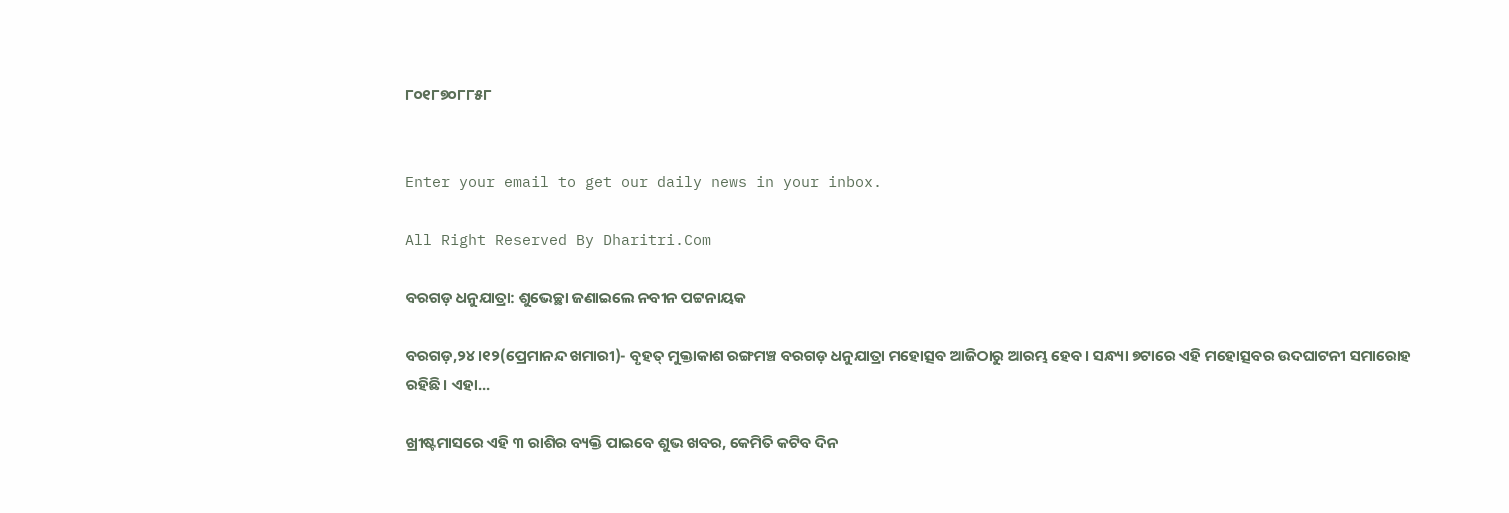୮୦୧୮୭୦୮୮୫୮


Enter your email to get our daily news in your inbox.

All Right Reserved By Dharitri.Com

ବରଗଡ଼ ଧନୁଯାତ୍ରା: ଶୁଭେଚ୍ଛା ଜଣାଇଲେ ନବୀନ ପଟ୍ଟନାୟକ

ବରଗଡ଼,୨୪।୧୨(ପ୍ରେମାନନ୍ଦ ଖମାରୀ)- ବୃହତ୍ ମୁକ୍ତାକାଶ ରଙ୍ଗମଞ୍ଚ ବରଗଡ଼ ଧନୁଯାତ୍ରା ମହୋତ୍ସବ ଆଜିଠାରୁ ଆରମ୍ଭ ହେବ। ସନ୍ଧ୍ୟା ୭ଟାରେ ଏହି ମହୋତ୍ସବର ଉଦଘାଟନୀ ସମାରୋହ ରହିଛି। ଏହା...

ଖ୍ରୀଷ୍ଟମାସରେ ଏହି ୩ ରାଶିର ବ୍ୟକ୍ତି ପାଇବେ ଶୁଭ ଖବର, କେମିତି କଟିବ ଦିନ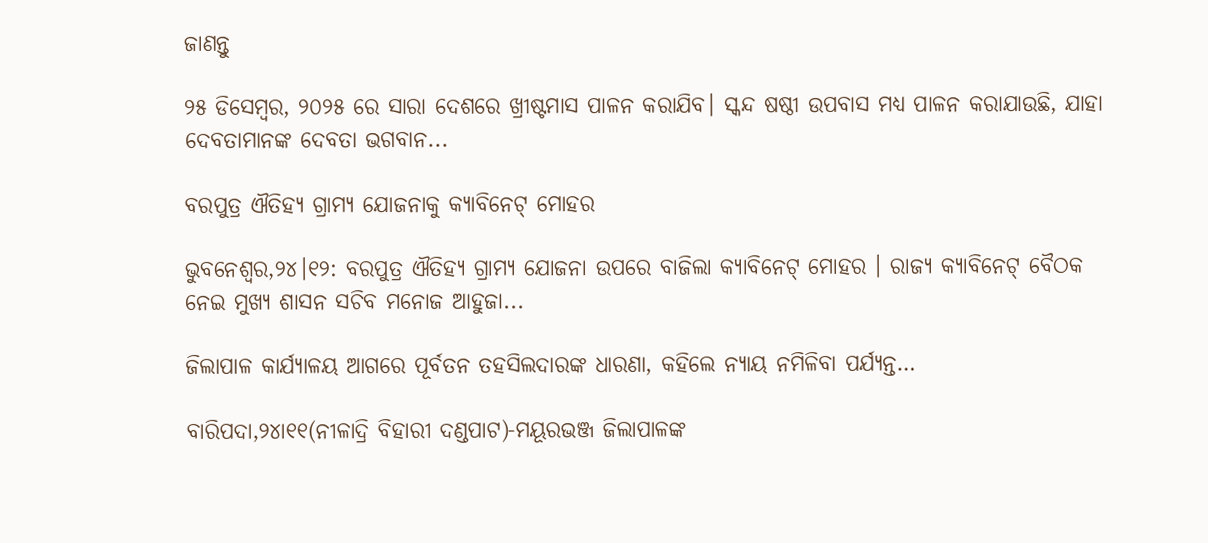ଜାଣନ୍ତୁ

୨୫ ଡିସେମ୍ବର, ୨୦୨୫ ରେ ସାରା ଦେଶରେ ଖ୍ରୀଷ୍ଟମାସ ପାଳନ କରାଯିବ। ସ୍କନ୍ଦ ଷଷ୍ଠୀ ଉପବାସ ମଧ୍ୟ ପାଳନ କରାଯାଉଛି, ଯାହା ଦେବତାମାନଙ୍କ ଦେବତା ଭଗବାନ...

ବରପୁତ୍ର ଐତିହ୍ୟ ଗ୍ରାମ୍ୟ ଯୋଜନାକୁ କ୍ୟାବିନେଟ୍ ମୋହର

ଭୁବନେଶ୍ୱର,୨୪।୧୨: ବରପୁତ୍ର ଐତିହ୍ୟ ଗ୍ରାମ୍ୟ ଯୋଜନା ଉପରେ ବାଜିଲା କ୍ୟାବିନେଟ୍ ମୋହର । ରାଜ୍ୟ କ୍ୟାବିନେଟ୍ ବୈଠକ ନେଇ ମୁଖ୍ୟ ଶାସନ ସଚିବ ମନୋଜ ଆହୁଜା...

ଜିଲାପାଳ କାର୍ଯ୍ୟାଳୟ ଆଗରେ ପୂର୍ବତନ ତହସିଲଦାରଙ୍କ ଧାରଣା, କହିଲେ ନ୍ୟାୟ ନମିଳିବା ପର୍ଯ୍ୟନ୍ତ…

ବାରିପଦା,୨୪ା୧୧(ନୀଳାଦ୍ରି ବିହାରୀ ଦଣ୍ଡପାଟ)-ମୟୂରଭଞ୍ଜ ଜିଲାପାଳଙ୍କ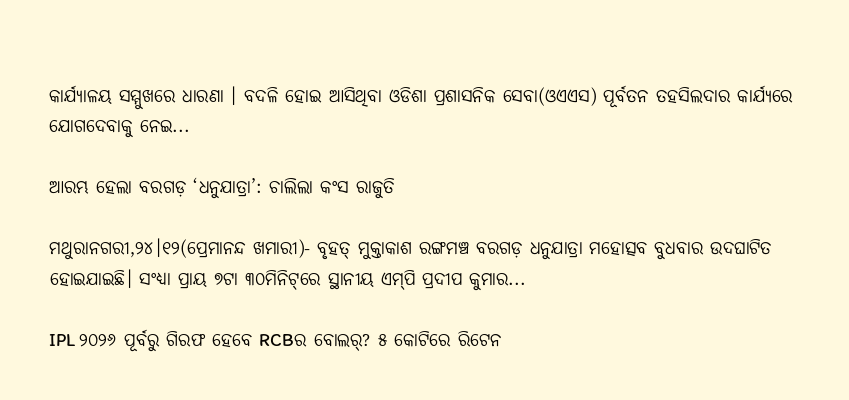କାର୍ଯ୍ୟାଳୟ ସମ୍ମୁଖରେ ଧାରଣା । ବଦଳି ହୋଇ ଆସିଥିବା ଓଡିଶା ପ୍ରଶାସନିକ ସେବା(ଓଏଏସ) ପୂର୍ବତନ ତହସିଲଦାର କାର୍ଯ୍ୟରେ ଯୋଗଦେବାକୁ ନେଇ...

ଆରମ୍ଭ ହେଲା ବରଗଡ଼ ‘ଧନୁଯାତ୍ରା’: ଚାଲିଲା କଂସ ରାଜୁତି

ମଥୁରାନଗରୀ,୨୪।୧୨(ପ୍ରେମାନନ୍ଦ ଖମାରୀ)- ବୃହତ୍‌ ମୁକ୍ତାକାଶ ରଙ୍ଗମଞ୍ଚ ବରଗଡ଼ ଧନୁଯାତ୍ରା ମହୋତ୍ସବ ବୁଧବାର ଉଦଘାଟିତ ହୋଇଯାଇଛି। ସଂଧ୍ୟା ପ୍ରାୟ ୭ଟା ୩୦ମିନିଟ୍‌ରେ ସ୍ଥାନୀୟ ଏମ୍‌ପି ପ୍ରଦୀପ କୁମାର...

IPL ୨୦୨୬ ପୂର୍ବରୁ ଗିରଫ ହେବେ RCBର ବୋଲର୍‌? ୫ କୋଟିରେ ରିଟେନ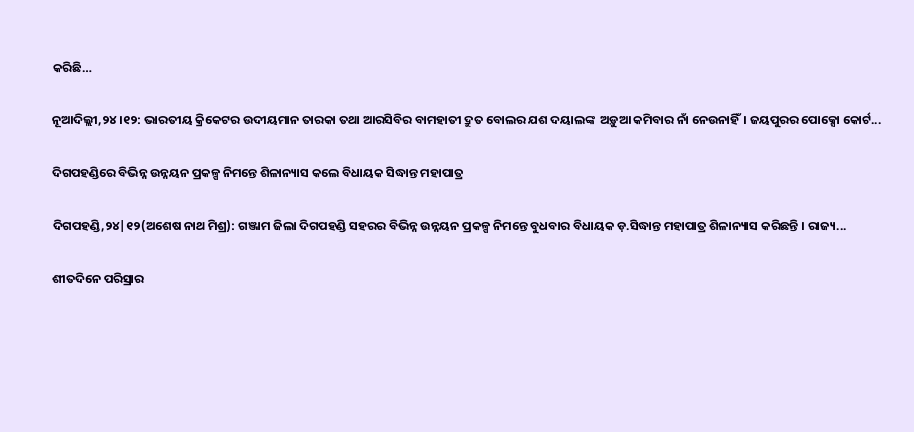କରିଛି…

ନୂଆଦିଲ୍ଲୀ,୨୪।୧୨: ଭାରତୀୟ କ୍ରିକେଟର ଉଦୀୟମାନ ତାରକା ତଥା ଆରସିବିର ବାମହାତୀ ଦ୍ରୁତ ବୋଲର ଯଶ ଦୟାଲଙ୍କ  ଅଡ଼ୁଆ କମିବାର ନାଁ ନେଉନାହିଁ। ଜୟପୁରର ପୋକ୍ସୋ କୋର୍ଟ...

ଦିଗପହଣ୍ଡିରେ ବିଭିନ୍ନ ଉନ୍ନୟନ ପ୍ରକଳ୍ପ ନିମନ୍ତେ ଶିଳାନ୍ୟାସ କଲେ ବିଧାୟକ ସିଦ୍ଧାନ୍ତ ମହାପାତ୍ର

ଦିଗପହଣ୍ଡି,୨୪|୧୨(ଅଶେଷ ନାଥ ମିଶ୍ର): ଗଞ୍ଜାମ ଜିଲା ଦିଗପହଣ୍ଡି ସହରର ବିଭିନ୍ନ ଉନ୍ନୟନ ପ୍ରକଳ୍ପ ନିମନ୍ତେ ବୁଧବାର ବିଧାୟକ ଡ଼.ସିଦ୍ଧାନ୍ତ ମହାପାତ୍ର ଶିଳାନ୍ୟାସ କରିଛନ୍ତି । ରାଜ୍ୟ...

ଶୀତଦିନେ ପରିସ୍ରାର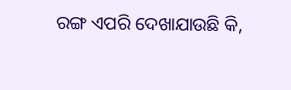ରଙ୍ଗ ଏପରି ଦେଖାଯାଉଛି କି,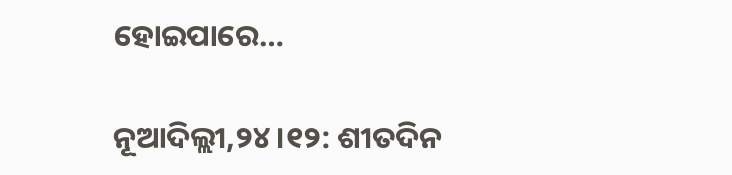ହୋଇପାରେ…

ନୂଆଦିଲ୍ଲୀ,୨୪।୧୨: ଶୀତଦିନ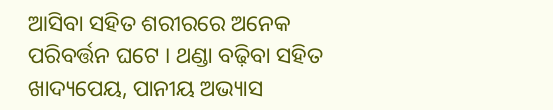ଆସିବା ସହିତ ଶରୀରରେ ଅନେକ ପରିବର୍ତ୍ତନ ଘଟେ । ଥଣ୍ଡା ବଢ଼ିବା ସହିତ ଖାଦ୍ୟପେୟ, ପାନୀୟ ଅଭ୍ୟାସ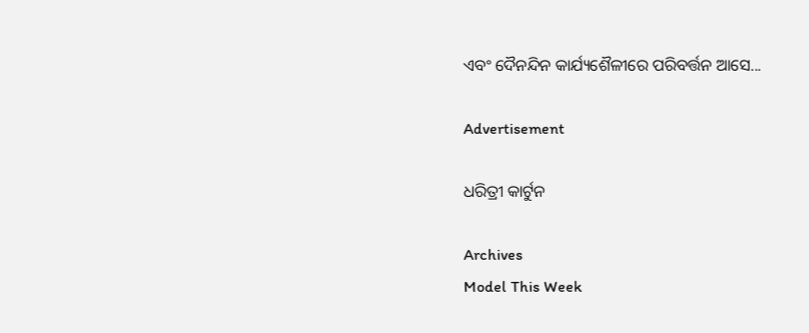ଏବଂ ଦୈନନ୍ଦିନ କାର୍ଯ୍ୟଶୈଳୀରେ ପରିବର୍ତ୍ତନ ଆସେ...

Advertisement

ଧରିତ୍ରୀ କାର୍ଟୁନ

Archives
Model This Week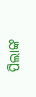ପିଲାଙ୍କ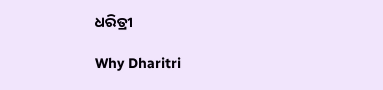ଧରିତ୍ରୀ

Why Dharitri